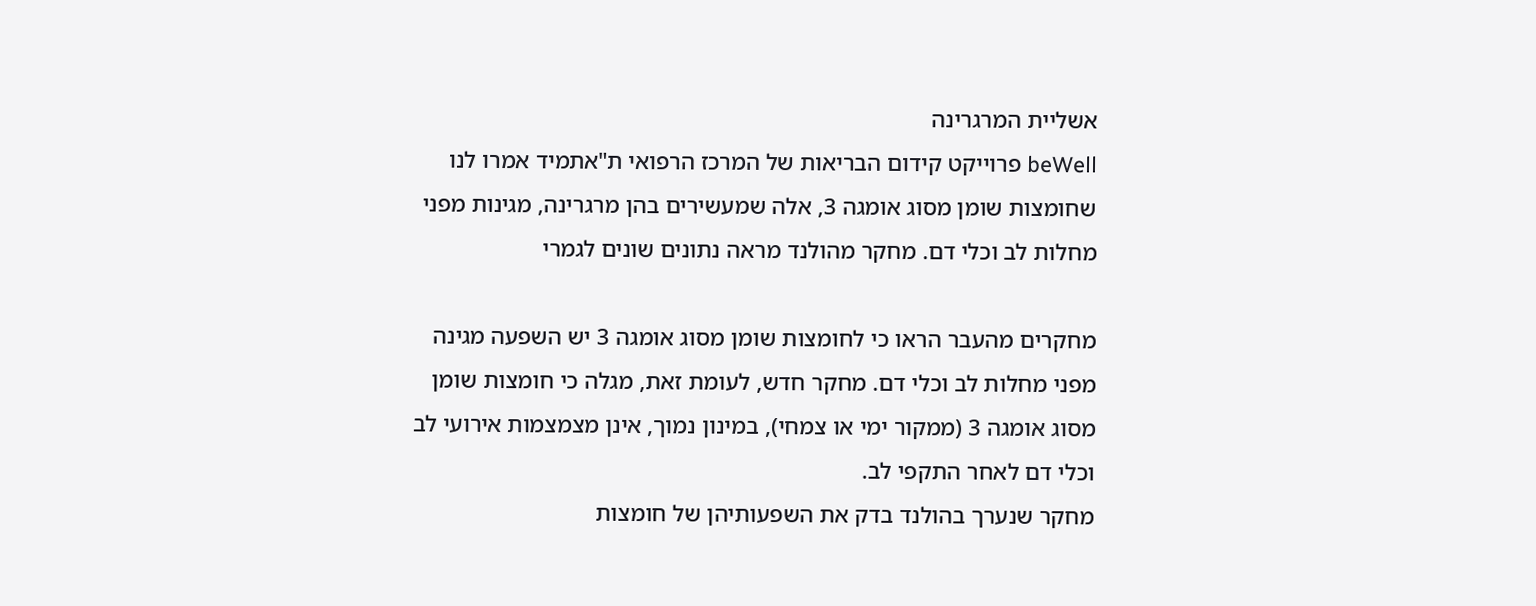אשליית המרגרינה
beWell פרוייקט קידום הבריאות של המרכז הרפואי ת"אתמיד אמרו לנו שחומצות שומן מסוג אומגה 3, אלה שמעשירים בהן מרגרינה, מגינות מפני מחלות לב וכלי דם. מחקר מהולנד מראה נתונים שונים לגמרי

מחקרים מהעבר הראו כי לחומצות שומן מסוג אומגה 3 יש השפעה מגינה מפני מחלות לב וכלי דם. מחקר חדש, לעומת זאת, מגלה כי חומצות שומן מסוג אומגה 3 (ממקור ימי או צמחי), במינון נמוך, אינן מצמצמות אירועי לב וכלי דם לאחר התקפי לב.
מחקר שנערך בהולנד בדק את השפעותיהן של חומצות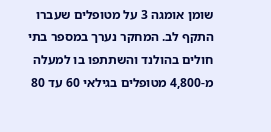שומן אומגה 3 על מטופלים שעברו התקף לב. המחקר נערך במספר בתי חולים בהולנד והשתתפו בו למעלה מ-4,800 מטופלים בגילאי 60 עד 80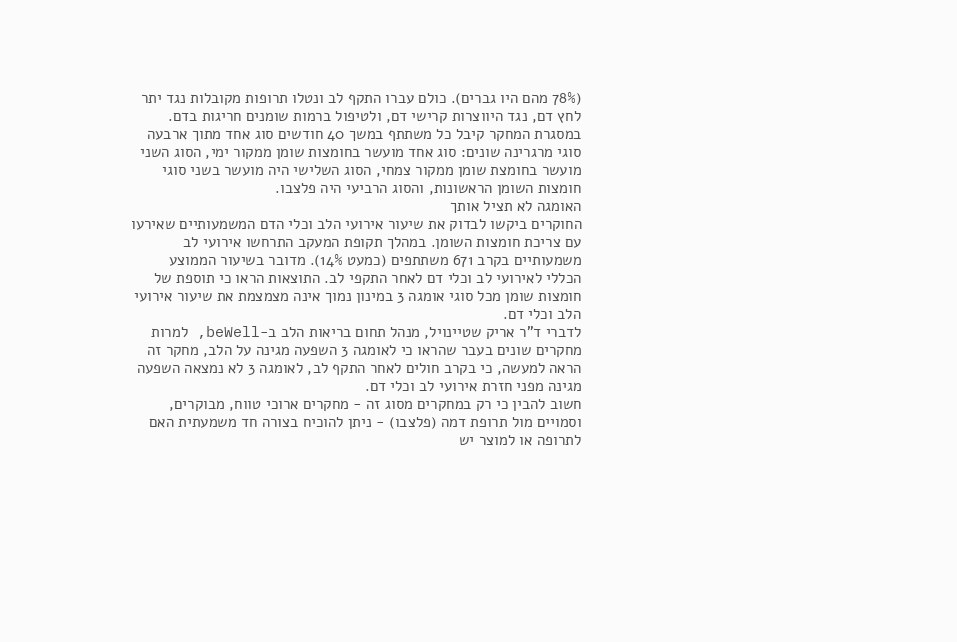(78% מהם היו גברים). כולם עברו התקף לב ונטלו תרופות מקובלות נגד יתר לחץ דם, נגד היווצרות קרישי דם, ולטיפול ברמות שומנים חריגות בדם. במסגרת המחקר קיבל כל משתתף במשך 40 חודשים סוג אחד מתוך ארבעה סוגי מרגרינה שונים: סוג אחד מועשר בחומצות שומן ממקור ימי, הסוג השני מועשר בחומצת שומן ממקור צמחי, הסוג השלישי היה מועשר בשני סוגי חומצות השומן הראשונות, והסוג הרביעי היה פלצבו.
האומגה לא תציל אותך
החוקרים ביקשו לבדוק את שיעור אירועי הלב וכלי הדם המשמעותיים שאירעו עם צריכת חומצות השומן. במהלך תקופת המעקב התרחשו אירועי לב משמעותיים בקרב 671 משתתפים (כמעט 14%). מדובר בשיעור הממוצע הכללי לאירועי לב וכלי דם לאחר התקפי לב. התוצאות הראו כי תוספת של חומצות שומן מכל סוגי אומגה 3 במינון נמוך אינה מצמצמת את שיעור אירועי הלב וכלי דם.
לדברי ד"ר אריק שטיינויל, מנהל תחום בריאות הלב ב-beWell, למרות מחקרים שונים בעבר שהראו כי לאומגה 3 השפעה מגינה על הלב, מחקר זה הראה למעשה, כי בקרב חולים לאחר התקף לב, לאומגה 3 לא נמצאה השפעה מגינה מפני חזרת אירועי לב וכלי דם.
חשוב להבין כי רק במחקרים מסוג זה - מחקרים ארוכי טווח, מבוקרים, וסמויים מול תרופת דמה (פלצבו) - ניתן להוכיח בצורה חד משמעתית האם לתרופה או למוצר יש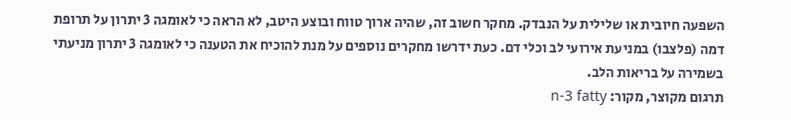השפעה חיובית או שלילית על הנבדק. מחקר חשוב זה, שהיה ארוך טווח ובוצע היטב, לא הראה כי לאומגה 3 יתרון על תרופת דמה (פלצבו) במניעת אירועי לב וכלי דם. כעת ידרשו מחקרים נוספים על מנת להוכיח את הטענה כי לאומגה 3 יתרון מניעתי בשמירה על בריאות הלב.
תרגום מקוצר, מקור: n-3 fatty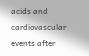acids and cardiovascular events after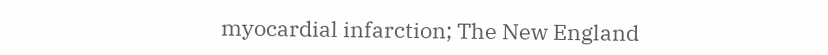myocardial infarction; The New England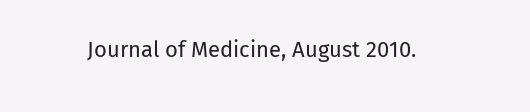Journal of Medicine, August 2010.